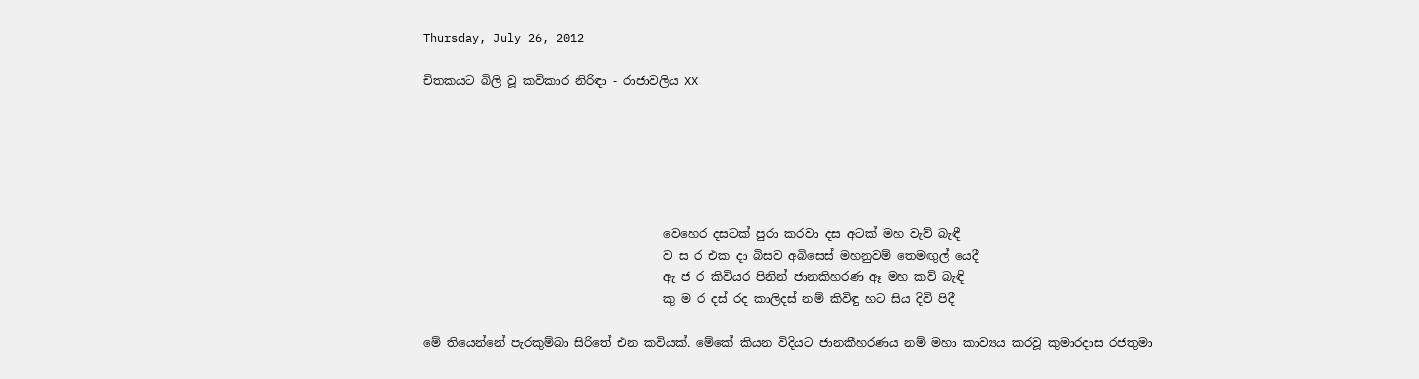Thursday, July 26, 2012

චිතකයට බිලි වූ කවිකාර නිරිඳා - රාජාවලිය XX






                                        වෙහෙර දසටක් පුරා කරවා දස අටක් මහ වැව් බැඳී
                                        ව ස ර එක දා බිසව අබිසෙස් මහනුවම් තෙමඟුල් යෙදී
                                        ඇ ජ ර කිවියර පිනින් ජානකිහරණ ඈ මහ කව් බැඳි
                                        කු ම ර දස් රද කාලිදස් නම් කිවිඳු හට සිය දිවි පිදී

මේ තියෙන්නේ පැරකුම්බා සිරිතේ එන කවියක්. මේකේ කියන විදියට ජානකීහරණය නම් මහා කාව්‍යය කරවූ කුමාරදාස රජතුමා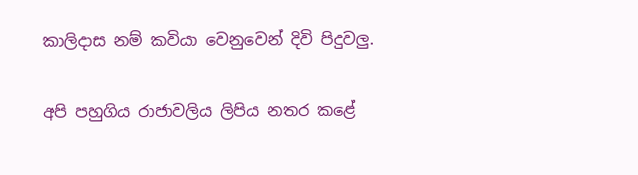කාලිදාස නම් කවියා වෙනුවෙන් දිවි පිදුවලු.

අපි පහුගිය රාජාවලිය ලිපිය නතර කළේ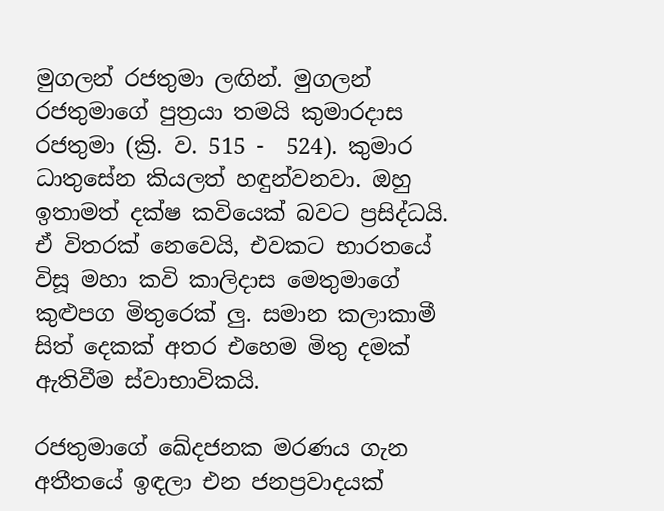මුගලන් රජතුමා ලඟින්. මුගලන් රජතුමාගේ පුත්‍රයා තමයි කුමාරදාස රජතුමා (ක්‍රි. ව. 515 -  524). කුමාර ධාතුසේන කියලත් හඳුන්වනවා. ඔහු ඉතාමත් දක්ෂ කවියෙක් බවට ප්‍රසිද්ධයි. ඒ විතරක් නෙවෙයි, එවකට භාරතයේ විසූ මහා කවි කාලිදාස මෙතුමාගේ කුළුපග මිතුරෙක් ලු. සමාන කලාකාමී සිත් දෙකක් අතර එහෙම මිතු දමක් ඇතිවීම ස්වාභාවිකයි.

රජතුමාගේ ඛේදජනක මරණය ගැන අතීතයේ ඉඳලා එන ජනප්‍රවාදයක්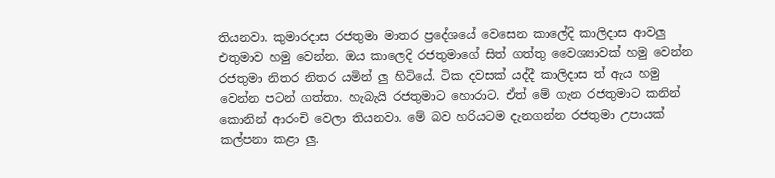තියනවා. කුමාරදාස රජතුමා මාතර ප්‍රදේශයේ වෙසෙන කාලේදි කාලිදාස ආවලු එතුමාව හමු වෙන්න. ඔය කාලෙදි රජතුමාගේ සිත් ගත්තු වෛශ්‍යාවක් හමු වෙන්න රජතුමා නිතර නිතර යමින් ලු හිටියේ. ටික දවසක් යද්දී කාලිදාස ත් ඇය හමු වෙන්න පටන් ගත්තා. හැබැයි රජතුමාට හොරාට. ඒත් මේ ගැන රජතුමාට කනින් කොනින් ආරංචි වෙලා තියනවා. මේ බව හරියටම දැනගන්න රජතුමා උපායක් කල්පනා කළා ලු.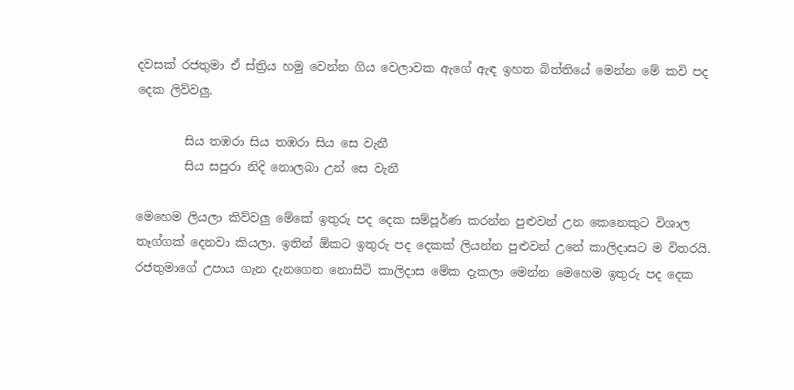දවසක් රජතුමා ඒ ස්ත්‍රිය හමු වෙන්න ගිය වෙලාවක ඇගේ ඇඳ ඉහත බිත්තියේ මෙන්න මේ කවි පද දෙක ලිව්වලු.

        සිය තඹරා සිය තඹරා සිය සෙ වැනී
        සිය සපුරා නිදි නොලබා උන් සෙ වැනී

මෙහෙම ලියලා කිව්වලු මේකේ ඉතුරු පද දෙක සම්පූර්ණ කරන්න පුළුවන් උන කෙනෙකුට විශාල තෑග්ගක් දෙනවා කියලා. ඉතින් ඕකට ඉතුරු පද දෙකක් ලියන්න පුළුවන් උනේ කාලිදාසට ම විතරයි. රජතුමාගේ උපාය ගැන දැනගෙන නොසිටි කාලිදාස මේක දැකලා මෙන්න මෙහෙම ඉතුරු පද දෙක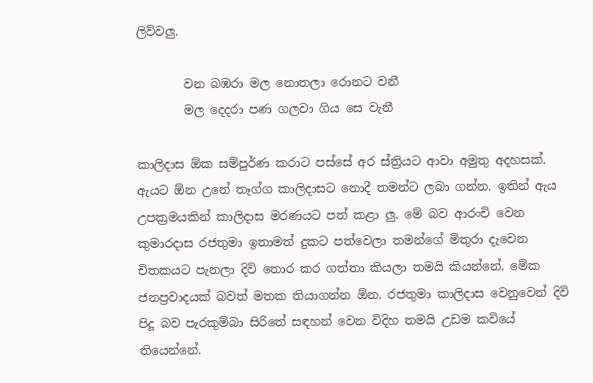ලිව්වලු.

        වන බඹරා මල නොතලා රොනට වනී
        මල දෙදරා පණ ගලවා ගිය සෙ වැනී

කාලිදාස ඕක සම්පුර්ණ කරාට පස්සේ අර ස්ත්‍රියට ආවා අමුතු අදහසක්. ඇයට ඕන උනේ තෑග්ග කාලිදාසට නොදී තමන්ට ලබා ගන්න. ඉතින් ඇය උපක්‍රමයකින් කාලිදාස මරණයට පත් කළා ලු. මේ බව ආරංචි වෙන කුමාරදාස රජතුමා ඉතාමත් දුකට පත්වෙලා තමන්ගේ මිතුරා දැවෙන චිතකයට පැනලා දිවි තොර කර ගත්තා කියලා තමයි කියන්නේ. මේක ජනප්‍රවාදයක් බවත් මතක තියාගන්න ඕන. රජතුමා කාලිදාස වෙනුවෙන් දිවි පිදූ බව පැරකුම්බා සිරිතේ සඳහන් වෙන විදිහ තමයි උඩම කවියේ තියෙන්නේ.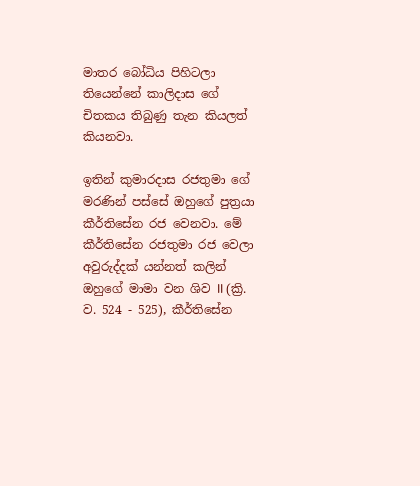මාතර බෝධිය පිහිටලා තියෙන්නේ කාලිදාස ගේ චිතකය තිබුණු තැන කියලත් කියනවා.

ඉතින් කුමාරදාස රජතුමා ගේ මරණින් පස්සේ ඔහුගේ පුත්‍රයා කීර්තිසේන රජ වෙනවා. මේ කීර්තිසේන රජතුමා රජ වෙලා අවුරුද්දක් යන්නත් කලින් ඔහුගේ මාමා වන ශිව II (ක්‍රි. ව. 524 - 525), කීර්තිසේන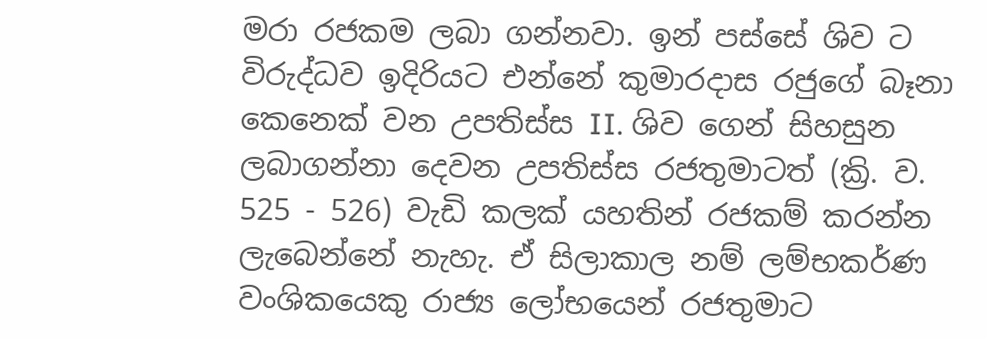මරා රජකම ලබා ගන්නවා. ඉන් පස්සේ ශිව ට විරුද්ධව ඉදිරියට එන්නේ කුමාරදාස රජුගේ බෑනා කෙනෙක් වන උපතිස්ස II. ශිව ගෙන් සිහසුන ලබාගන්නා දෙවන උපතිස්ස රජතුමාටත් (ක්‍රි. ව. 525 - 526) වැඩි කලක් යහතින් රජකම් කරන්න ලැබෙන්නේ නැහැ. ඒ සිලාකාල නම් ලම්භකර්ණ වංශිකයෙකු රාජ්‍ය ලෝභයෙන් රජතුමාට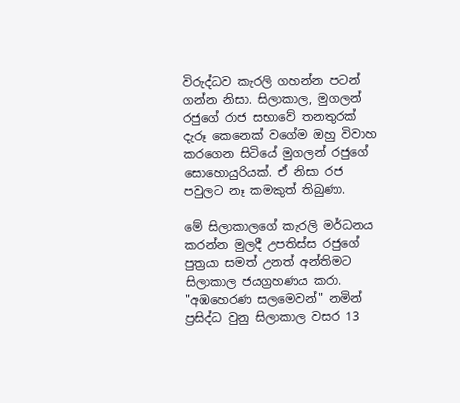විරුද්ධව කැරලි ගහන්න පටන් ගන්න නිසා. සිලාකාල, මුගලන් රජුගේ රාජ සභාවේ තනතුරක් දැරූ කෙනෙක් වගේම ඔහු විවාහ කරගෙන සිටියේ මුගලන් රජුගේ සොහොයුරියක්. ඒ නිසා රජ පවුලට නෑ කමකුත් තිබුණා.

මේ සිලාකාලගේ කැරලි මර්ධනය කරන්න මුලදී උපතිස්ස රජුගේ පුත්‍රයා සමත් උනත් අන්තිමට සිලාකාල ජයග්‍රහණය කරා. "අඹහෙරණ සලමෙවන්" නමින් ප්‍රසිද්ධ වුනු සිලාකාල වසර 13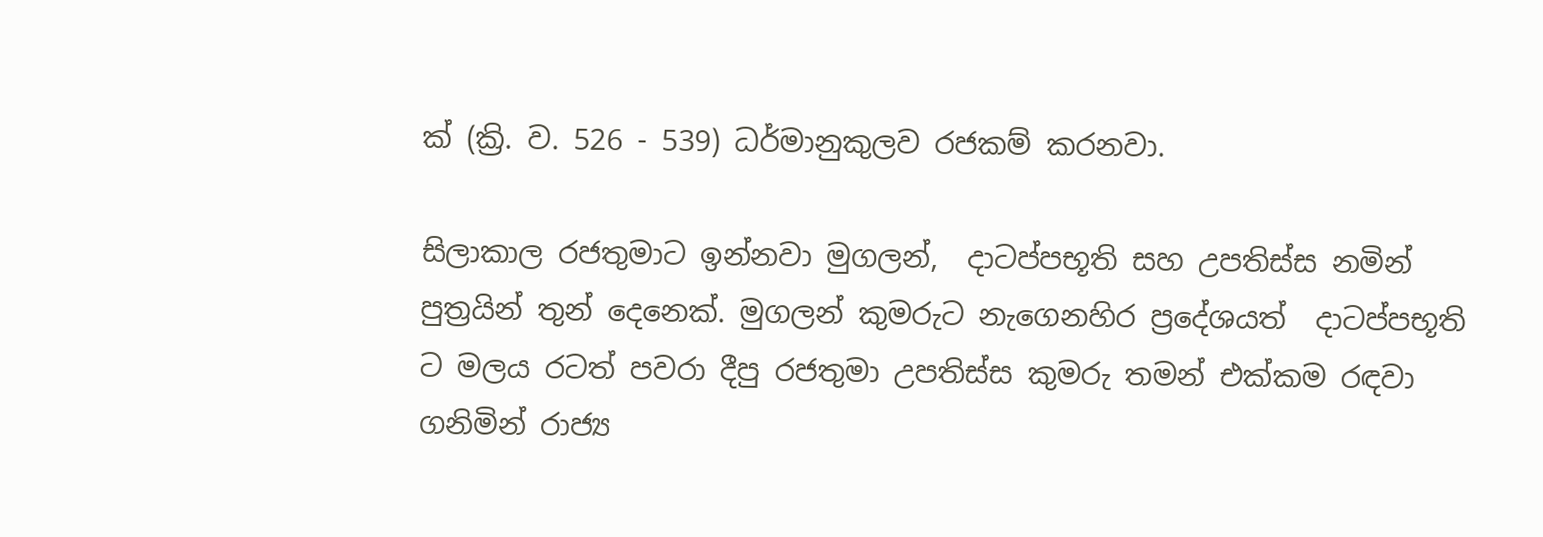ක් (ක්‍රි. ව. 526 - 539) ධර්මානුකුලව රජකම් කරනවා.

සිලාකාල රජතුමාට ඉන්නවා මුගලන්,  දාටප්පභූති සහ උපතිස්ස නමින් පුත්‍රයින් තුන් දෙනෙක්. මුගලන් කුමරුට නැගෙනහිර ප්‍රදේශයත්  දාටප්පභූති  ට මලය රටත් පවරා දීපු රජතුමා උපතිස්ස කුමරු තමන් එක්කම රඳවා ගනිමින් රාජ්‍ය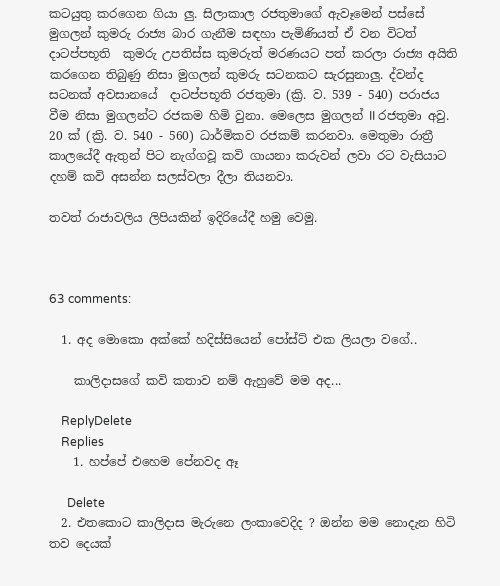කටයුතු කරගෙන ගියා ලු. සිලාකාල රජතුමාගේ ඇවෑමෙන් පස්සේ මුගලන් කුමරු රාජ්‍ය බාර ගැනීම සඳහා පැමිණියත් ඒ වන විටත් දාටප්පභූති  කුමරු උපතිස්ස කුමරුත් මරණයට පත් කරලා රාජ්‍ය අයිති කරගෙන තිබුණු නිසා මුගලන් කුමරු සටනකට සැරසුනාලු. ද්වන්ද සටනක් අවසානයේ  දාටප්පභූති රජතුමා (ක්‍රි. ව. 539 - 540) පරාජය වීම නිසා මුගලන්ට රජකම හිමි වුනා. මෙලෙස මුගලන් II රජතුමා අවු. 20 ක් (ක්‍රි. ව. 540 - 560) ධාර්මිකව රජකම් කරනවා. මෙතුමා රාත්‍රී කාලයේදී ඇතුන් පිට නැග්ගවූ කවි ගායනා කරුවන් ලවා රට වැසියාට දහම් කවි අසන්න සලස්වලා දීලා තියනවා.

තවත් රාජාවලිය ලිපියකින් ඉදිරියේදී හමු වෙමු.



63 comments:

  1. අද මොකො අක්කේ හදිස්සියෙන් පෝස්ට් එක ලියලා වගේ..

    කාලිදාසගේ කවි කතාව නම් ඇහුවේ මම අද...

    ReplyDelete
    Replies
    1. හප්පේ එහෙම පේනවද ඈ

      Delete
  2. එතකොට කාලිදාස මැරුනෙ ලංකාවෙදිද ? ඔන්න මම නොදැන හිටි තව දෙයක්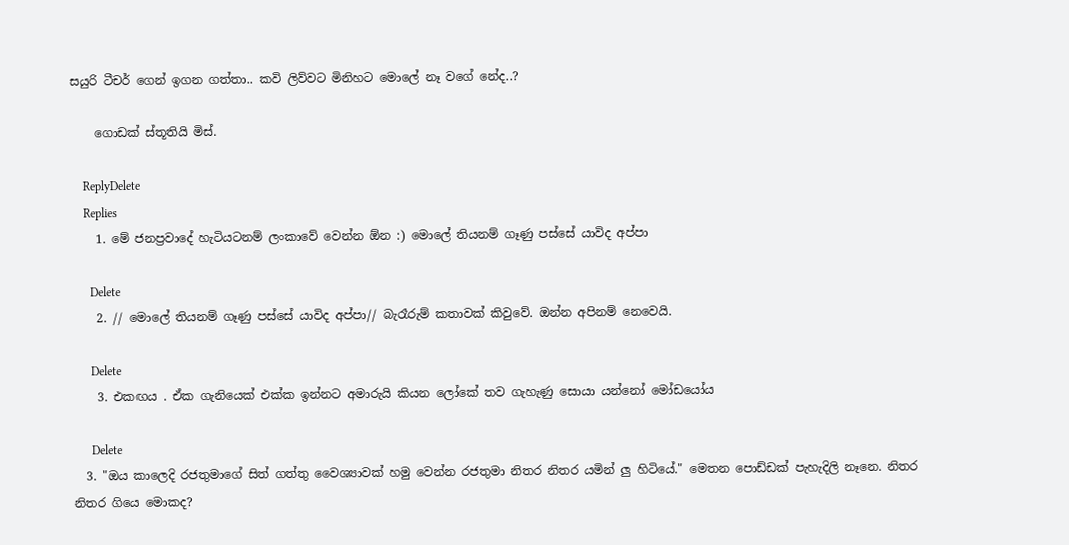සයුරි ටීචර් ගෙන් ඉගන ගත්තා.. කවි ලිව්වට මිනිහට මොලේ නෑ වගේ නේද..?

    ගොඩක් ස්තූතියි මිස්.

    ReplyDelete
    Replies
    1. මේ ජනප්‍රවාදේ හැටියටනම් ලංකාවේ වෙන්න ඕන :) මොලේ තියනම් ගෑණු පස්සේ යාවිද අප්පා

      Delete
    2. // මොලේ තියනම් ගෑණු පස්සේ යාවිද අප්පා// බැරෑරුම් කතාවක් කිවුවේ. ඔන්න අපිනම් නෙවෙයි.

      Delete
    3. එකඟය . ඒක ගැනියෙක් එක්ක ඉන්නට අමාරුයි කියන ලෝකේ තව ගැහැණු සොයා යන්නෝ මෝඩයෝය

      Delete
  3. "ඔය කාලෙදි රජතුමාගේ සිත් ගත්තු වෛශ්‍යාවක් හමු වෙන්න රජතුමා නිතර නිතර යමින් ලු හිටියේ." මෙතන පොඩ්ඩක් පැහැදිලි නෑනෙ. නිතර නිතර ගියෙ මොකද?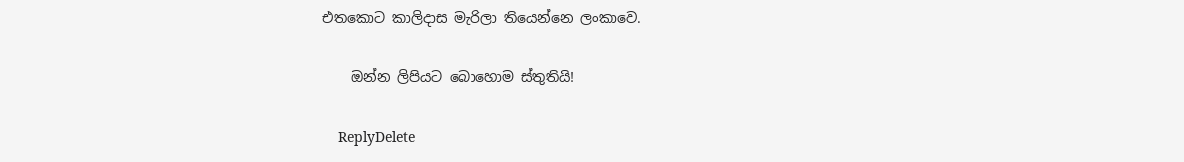එතකොට කාලිදාස මැරිලා තියෙන්නෙ ලංකාවෙ.

    ඔන්න ලිපියට බොහොම ස්තුතියි!

    ReplyDelete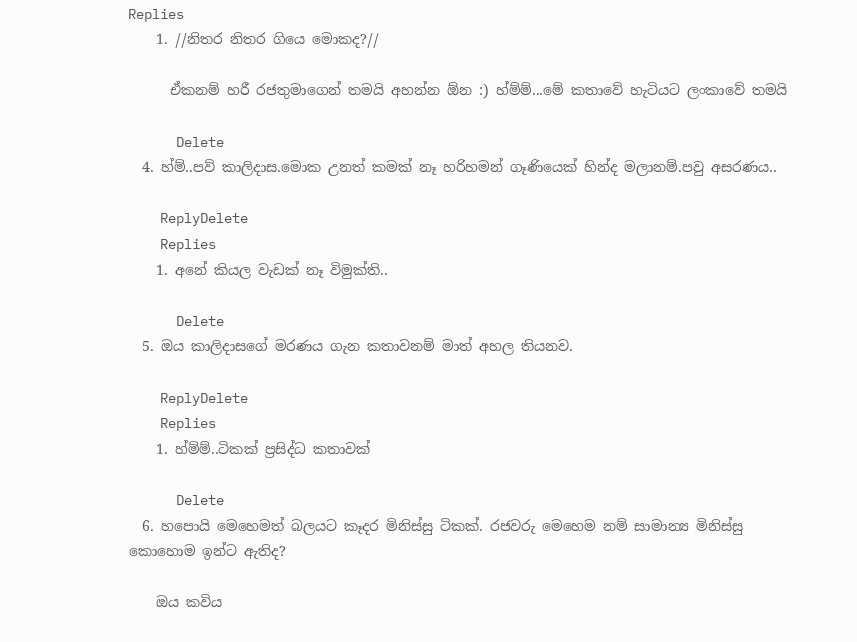Replies
    1. //නිතර නිතර ගියෙ මොකද?//

      ඒකනම් හරී රජතුමාගෙන් තමයි අහන්න ඕන :) හ්ම්ම්...මේ කතාවේ හැටියට ලංකාවේ තමයි

      Delete
  4. හ්ම්..පව් කාලිදාස.මොක උනත් කමක් නෑ හරිහමන් ගෑණියෙක් හින්ද මලානම්.පවු අසරණය..

    ReplyDelete
    Replies
    1. අනේ කියල වැඩක් නෑ විමුක්ති..

      Delete
  5. ඔය කාලිදාසගේ මරණය ගැන කතාවනම් මාත් අහල තියනව.

    ReplyDelete
    Replies
    1. හ්ම්ම්..ටිකක් ප්‍රසිද්ධ කතාවක්

      Delete
  6. හපොයි මෙහෙමත් බලයට කෑදර මිනිස්සු ටිකක්. රජවරු මෙහෙම නම් සාමාන්‍ය මිනිස්සු කොහොම ඉන්ට ඇතිද?

    ඔය කවිය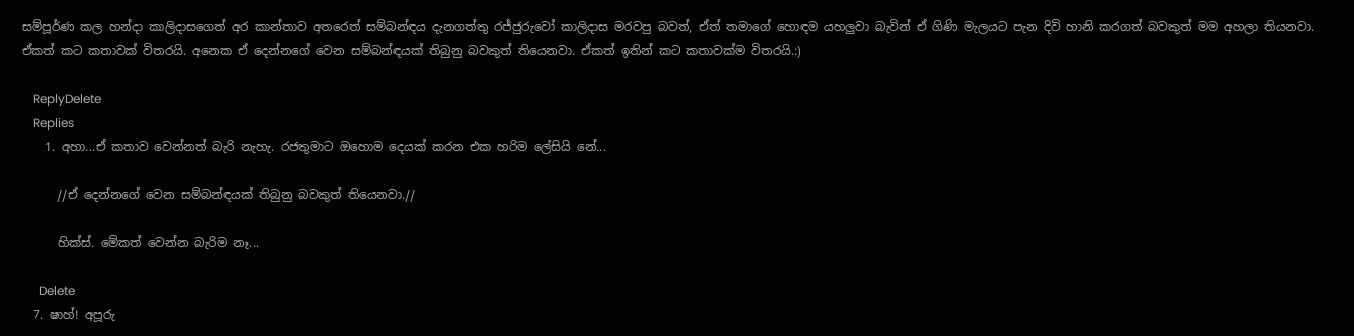සම්පූර්ණ කල හන්දා කාලිදාසගෙත් අර කාන්තාව අතරෙත් සම්බන්ඳය දැනගත්තු රජ්ජුරුවෝ කාලිදාස මරවපු බවත්, ඒත් තමාගේ හොඳම යහලුවා බැවින් ඒ ගිණි මැලයට පැන දිවි හානි කරගත් බවකුත් මම අහලා තියනවා. ඒකත් කට කතාවක් විතරයි. අනෙක ඒ දෙන්නගේ වෙන සම්බන්ඳයක් තිබුනු බවකුත් තියෙනවා. ඒකත් ඉතින් කට කතාවක්ම විතරයි.:)

    ReplyDelete
    Replies
    1. අහා...ඒ කතාව වෙන්නත් බැරි නැහැ. රජතුමාට ඔහොම දෙයක් කරන එක හරිම ලේසියි නේ...

      //ඒ දෙන්නගේ වෙන සම්බන්ඳයක් තිබුනු බවකුත් තියෙනවා.//

      හික්ස්. මේකත් වෙන්න බැරිම නෑ...

      Delete
  7. ෂාහ්! අපූරු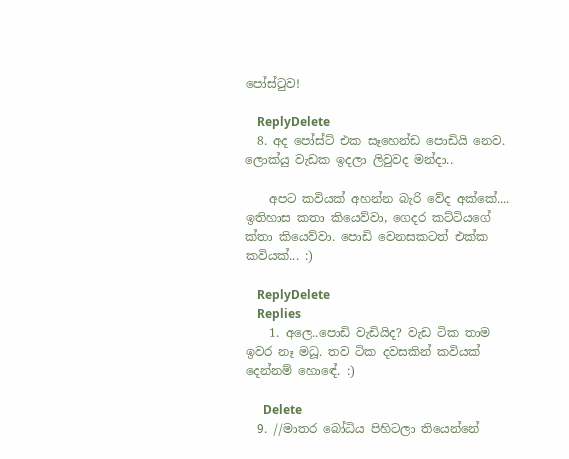පෝස්ටුව!

    ReplyDelete
  8. අද පෝස්ට් එක සෑහෙන්ඩ පොඩියි නෙව. ලොක්යු වැඩක ඉදලා ලිවුවද මන්දා..

    අපට කවියක් අහන්න බැරි වේද අක්කේ.... ඉතිහාස කතා කියෙව්වා, ගෙදර කට්ටියගේ ක්තා කියෙව්වා. පොඩි වෙනසකටත් එක්ක කවියක්... :)

    ReplyDelete
    Replies
    1. අලෙ..පොඩි වැඩියිද? වැඩ ටික තාම ඉවර නෑ මධූ. තව ටික දවසකින් කවියක් දෙන්නම් හොඳේ. :)

      Delete
  9. //මාතර බෝධිය පිහිටලා තියෙන්නේ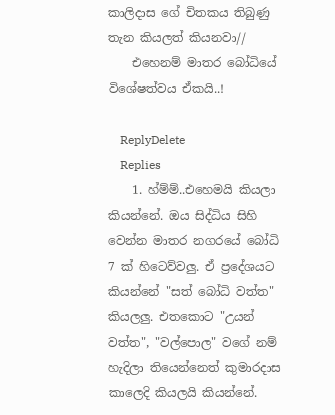කාලිදාස ගේ චිතකය තිබුණු තැන කියලත් කියනවා//
    එහෙනම් මාතර බෝධියේ විශේෂත්වය ඒකයි..!

    ReplyDelete
    Replies
    1. හ්ම්ම්..එහෙමයි කියලා කියන්නේ. ඔය සිද්ධිය සිහි වෙන්න මාතර නගරයේ බෝධි 7 ක් හිටෙව්වලු. ඒ ප්‍රදේශයට කියන්නේ "සත් බෝධි වත්ත" කියලලු. එතකොට "උයන් වත්ත", "වල්පොල" වගේ නම් හැදිලා තියෙන්නෙත් කුමාරදාස කාලෙදි කියලයි කියන්නේ.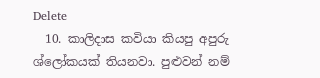Delete
  10. කාලිදාස කවියා කියපු අපුරු ශ්ලෝකයක් තියනවා. පුළුවන් නම්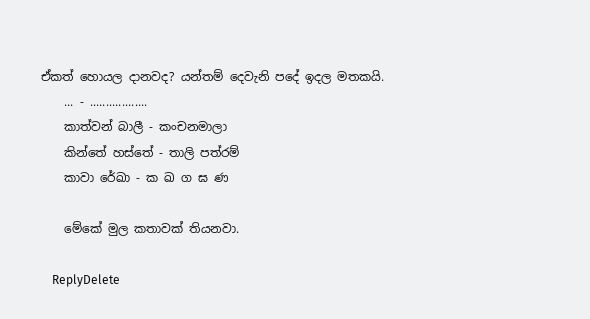ඒකත් හොයල දානවද? යන්තම් දෙවැනි පදේ ඉදල මතකයි.
    ... - ..................
    කාත්වන් බාලී - කංචනමාලා
    කින්තේ හස්තේ - තාලි පත්රම්
    කාවා රේඛා - ක ඛ ග ඝ ණ

    මේකේ මුල කතාවක් තියනවා.

    ReplyDelete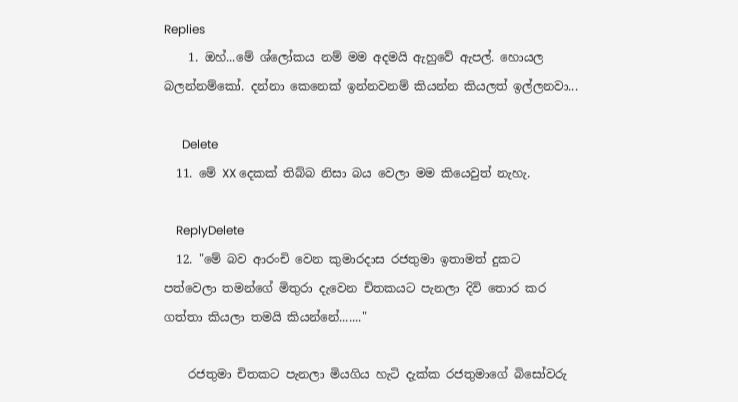Replies
    1. ඔහ්...මේ ශ්ලෝකය නම් මම අදමයි ඇහුවේ ඇපල්. හොයල බලන්නම්කෝ. දන්නා කෙනෙක් ඉන්නවනම් කියන්න කියලත් ඉල්ලනවා...

      Delete
  11. මේ XX දෙකක් තිබ්බ නිසා බය වෙලා මම කියෙවුත් නැහැ.

    ReplyDelete
  12. "මේ බව ආරංචි වෙන කුමාරදාස රජතුමා ඉතාමත් දුකට පත්වෙලා තමන්ගේ මිතුරා දැවෙන චිතකයට පැනලා දිවි තොර කර ගත්තා කියලා තමයි කියන්නේ......."

    රජතුමා චිතකට පැනලා මියගිය හැටි දැක්ක රජතුමාගේ බිසෝවරු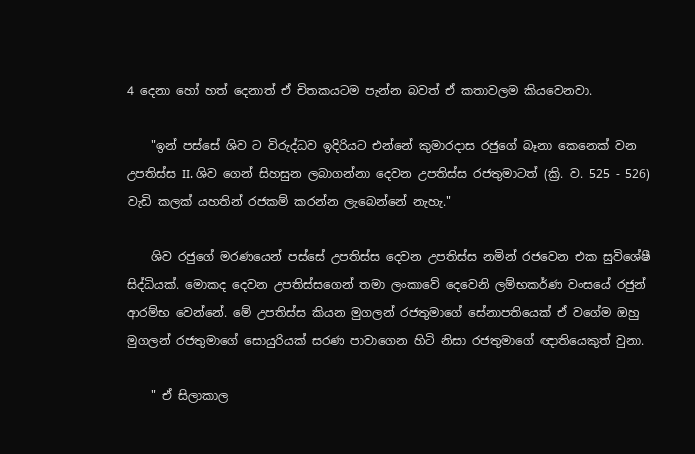4 දෙනා හෝ හත් දෙනාත් ඒ චිතකයටම පැන්න බවත් ඒ කතාවලම කියවෙනවා.

    "ඉන් පස්සේ ශිව ට විරුද්ධව ඉදිරියට එන්නේ කුමාරදාස රජුගේ බෑනා කෙනෙක් වන උපතිස්ස II. ශිව ගෙන් සිහසුන ලබාගන්නා දෙවන උපතිස්ස රජතුමාටත් (ක්‍රි. ව. 525 - 526) වැඩි කලක් යහතින් රජකම් කරන්න ලැබෙන්නේ නැහැ."

    ශිව රජුගේ මරණයෙන් පස්සේ උපතිස්ස දෙවන උපතිස්ස නමින් රජවෙන එක සුවිශේෂී සිද්ධියක්. මොකද දෙවන උපතිස්සගෙන් තමා ලංකාවේ දෙවෙනි ලම්භකර්ණ වංසයේ රජුන් ආරම්භ වෙන්නේ. මේ උපතිස්ස කියන මුගලන් රජතුමාගේ සේනාපතියෙක් ඒ වගේම ඔහු මුගලන් රජතුමාගේ සොයුරියක් සරණ පාවාගෙන හිටි නිසා රජතුමාගේ ඥාතියෙකුත් වුනා.

    " ඒ සිලාකාල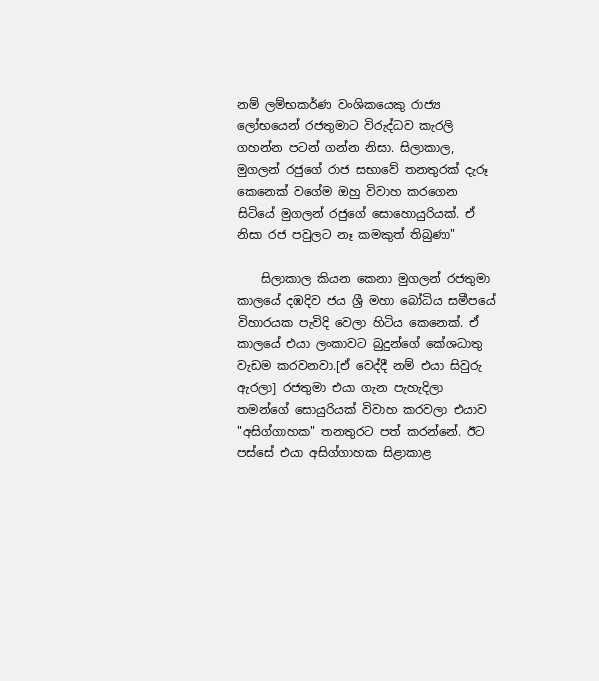නම් ලම්භකර්ණ වංශිකයෙකු රාජ්‍ය ලෝභයෙන් රජතුමාට විරුද්ධව කැරලි ගහන්න පටන් ගන්න නිසා. සිලාකාල, මුගලන් රජුගේ රාජ සභාවේ තනතුරක් දැරූ කෙනෙක් වගේම ඔහු විවාහ කරගෙන සිටියේ මුගලන් රජුගේ සොහොයුරියක්. ඒ නිසා රජ පවුලට නෑ කමකුත් තිබුණා"

    සිලාකාල කියන කෙනා මුගලන් රජතුමා කාලයේ දඹදිව ජය ශ්‍රී මහා බෝධිය සමීපයේ විහාරයක පැවිදි වෙලා හිටිය කෙනෙක්. ඒ කාලයේ එයා ලංකාවට බුදුන්ගේ කේශධාතු වැඩම කරවනවා.[ඒ වෙද්දී නම් එයා සිවුරු ඇරලා] රජතුමා එයා ගැන පැහැදිලා තමන්ගේ සොයුරියක් විවාහ කරවලා එයාව "අසිග්ගාහක" තනතුරට පත් කරන්නේ. ඊට පස්සේ එයා අසිග්ගාහක සිළාකාළ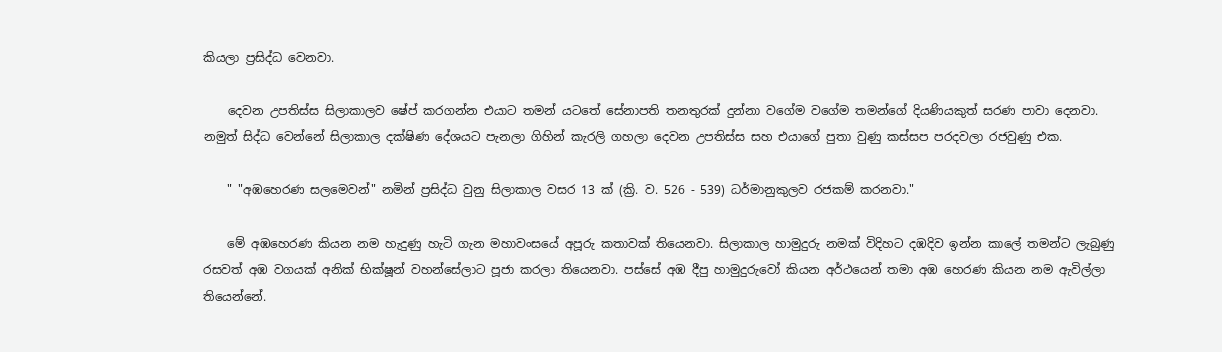කියලා ප්‍රසිද්ධ වෙනවා.

    දෙවන උපතිස්ස සිලාකාලව ෂේප් කරගන්න එයාට තමන් යටතේ සේනාපති තනතුරක් දුන්නා වගේම වගේම තමන්ගේ දියණියකුත් සරණ පාවා දෙනවා. නමුත් සිද්ධ වෙන්නේ සිලාකාල දක්ෂිණ දේශයට පැනලා ගිහින් කැරලි ගහලා දෙවන උපතිස්ස සහ එයාගේ පුතා වුණු කස්සප පරදවලා රජවුණු එක.

    " "අඹහෙරණ සලමෙවන්" නමින් ප්‍රසිද්ධ වුනු සිලාකාල වසර 13 ක් (ක්‍රි. ව. 526 - 539) ධර්මානුකුලව රජකම් කරනවා."

    මේ අඹහෙරණ කියන නම හැදුණු හැටි ගැන මහාවංසයේ අපූරු කතාවක් තියෙනවා. සිලාකාල හාමුදුරු නමක් විදිහට දඹදිව ඉන්න කාලේ තමන්ට ලැබුණු රසවත් අඹ වගයක් අනික් භික්ෂූන් වහන්සේලාට පූජා කරලා තියෙනවා. පස්සේ අඹ දීපු හාමුදුරුවෝ කියන අර්ථයෙන් තමා අඹ හෙරණ කියන නම ඇවිල්ලා තියෙන්නේ.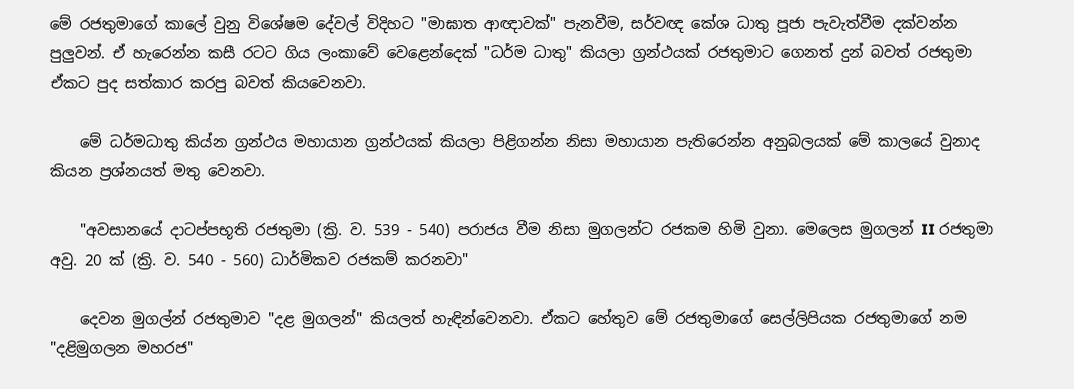මේ රජතුමාගේ කාලේ වුනු විශේෂම දේවල් විදිහට "මාඝාත ආඥාවක්" පැනවීම, සර්වඥ කේශ ධාතු පූජා පැවැත්වීම දක්වන්න පුලුවන්. ඒ හැරෙන්න කසී රටට ගිය ලංකාවේ වෙළෙන්දෙක් "ධර්ම ධාතු" කියලා ග්‍රන්ථයක් රජතුමාට ගෙනත් දුන් බවත් රජතුමා ඒකට පුද සත්කාර කරපු බවත් කියවෙනවා.

    මේ ධර්මධාතු කිය්න ග්‍රන්ථය මහායාන ග්‍රන්ථයක් කියලා පිළිගන්න නිසා මහායාන පැතිරෙන්න අනුබලයක් මේ කාලයේ වුනාද කියන ප්‍රශ්නයත් මතු වෙනවා.

    "අවසානයේ දාටප්පභූති රජතුමා (ක්‍රි. ව. 539 - 540) පරාජය වීම නිසා මුගලන්ට රජකම හිමි වුනා. මෙලෙස මුගලන් II රජතුමා අවු. 20 ක් (ක්‍රි. ව. 540 - 560) ධාර්මිකව රජකම් කරනවා"

    දෙවන මුගල්න් රජතුමාව "දළ මුගලන්" කියලත් හැඳින්වෙනවා. ඒකට හේතුව මේ රජතුමාගේ සෙල්ලිපියක රජතුමාගේ නම "දළිමුගලන මහරජ"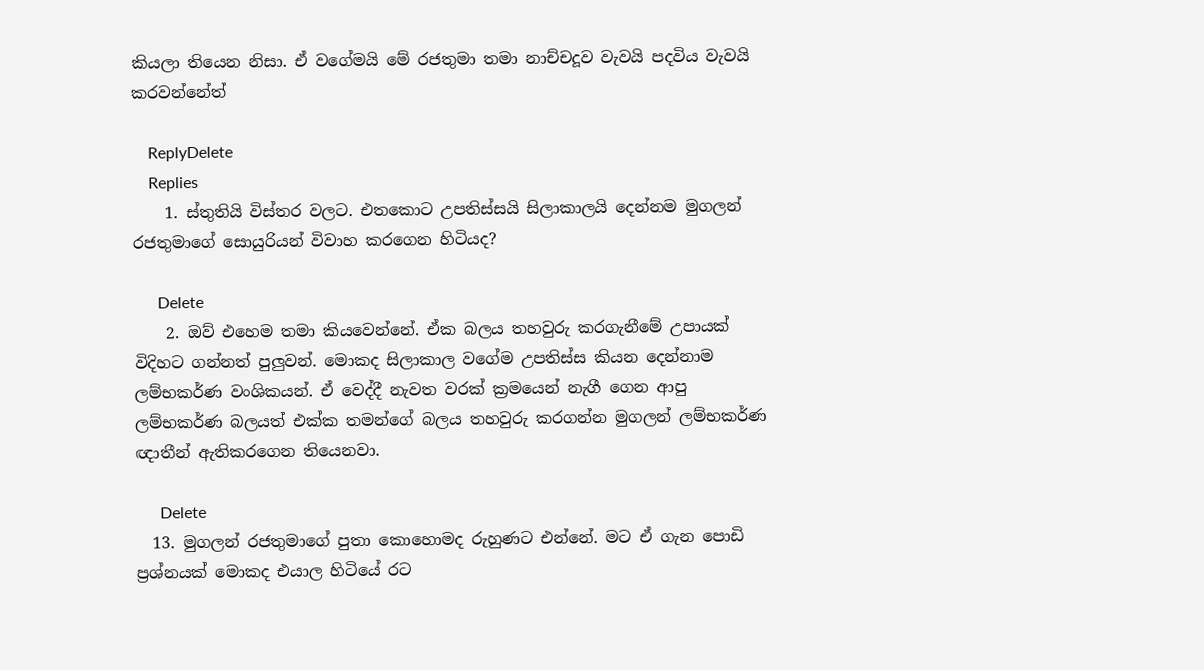කියලා තියෙන නිසා. ඒ වගේමයි මේ රජතුමා තමා නාච්චදූව වැවයි පදවිය වැවයි කරවන්නේත්

    ReplyDelete
    Replies
    1. ස්තුතියි විස්තර වලට. එතකොට උපතිස්සයි සිලාකාලයි දෙන්නම මුගලන් රජතුමාගේ සොයුරියන් විවාහ කරගෙන හිටියද?

      Delete
    2. ඔව් එහෙම තමා කියවෙන්නේ. ඒක බලය තහවුරු කරගැනීමේ උපායක් විදිහට ගන්නත් පුලුවන්. මොකද සිලාකාල වගේම උපතිස්ස කියන දෙන්නාම ලම්භකර්ණ වංශිකයන්. ඒ වෙද්දී නැවත වරක් ක්‍රමයෙන් නැගී ගෙන ආපු ලම්භකර්ණ බලයත් එක්ක තමන්ගේ බලය තහවුරු කරගන්න මුගලන් ලම්භකර්ණ ඥාතීන් ඇතිකරගෙන තියෙනවා.

      Delete
  13. මුගලන් රජතුමාගේ පුතා කොහොමද රුහුණට එන්නේ. මට ඒ ගැන පොඩි ප්‍රශ්නයක් මොකද එයාල හිටියේ රට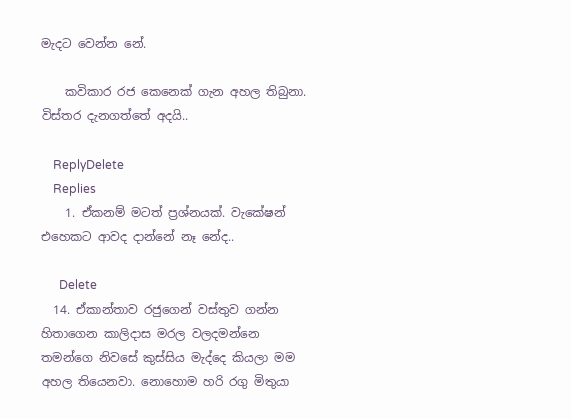මැදට වෙන්න නේ.

    කවිකාර රජ කෙනෙක් ගැන අහල තිබුනා. විස්තර දැනගත්තේ අදයි..

    ReplyDelete
    Replies
    1. ඒකනම් මටත් ප්‍රශ්නයක්. වැකේෂන් එහෙකට ආවද දාන්නේ නෑ නේද..

      Delete
  14. ඒකාන්තාව රජුගෙන් වස්තුව ගන්න හිතාගෙන කාලිදාස මරල වලදමන්‍නෙ තමන්ගෙ නිවසේ කුස්සිය මැද්දෙ කියලා මම අහල තියෙනවා. නොහොම හරි රගු මිතුයා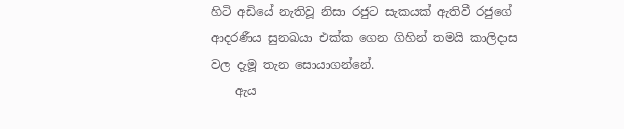හිටි අඩියේ නැතිවූ නිසා රජුට සැකයක් ඇතිවී රජුගේ ආදරණීය සුනඛයා එක්ක ගෙන ගිහින් තමයි කාලිදාස වල දැමූ තැන සොයාගන්නේ.
    ඇය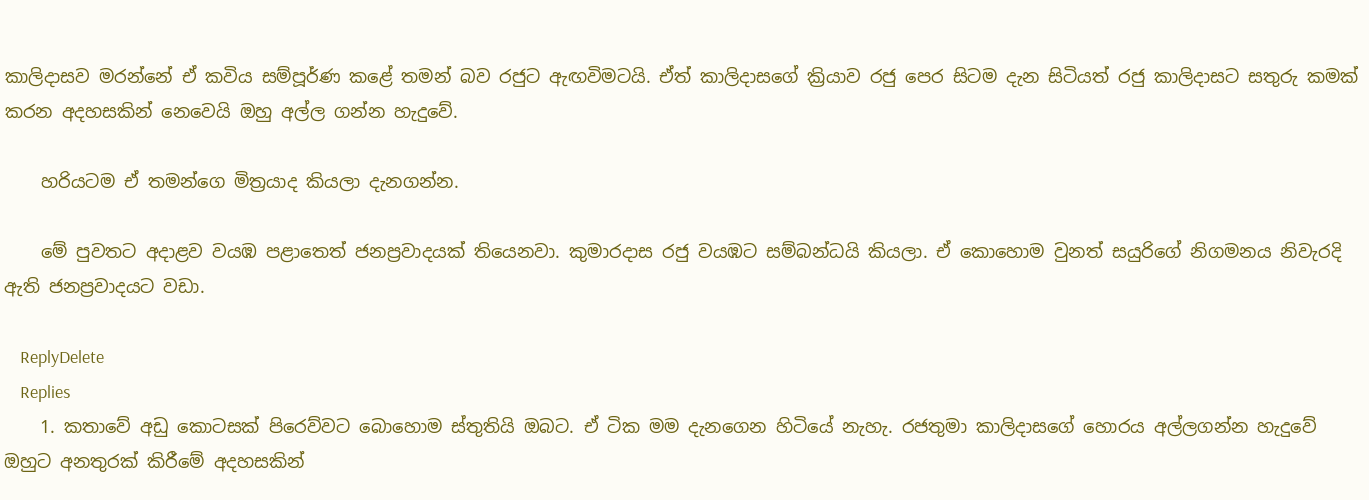කාලිදාසව මරන්නේ ඒ කවිය සම්පූර්ණ කළේ තමන් බව රජුට ඇඟවිමටයි. ඒත් කාලිදාසගේ ක්‍රියාව රජු පෙර සිටම දැන සිටියත් රජු කාලිදාසට සතුරු කමක් කරන අදහසකින් නෙවෙයි ඔහු අල්ල ගන්න හැදුවේ.

    හරියටම ඒ තමන්ගෙ මිත්‍රයාද කියලා දැනගන්න.

    මේ පුවතට අදාළව වයඹ පළාතෙත් ජනප්‍රවාදයක් තියෙනවා. කුමාරදාස රජු වයඹට සම්බන්ධයි කියලා. ඒ කොහොම වුනත් සයුරිගේ නිගමනය නිවැරදි ඇති ජනප්‍රවාදයට වඩා.

    ReplyDelete
    Replies
    1. කතාවේ අඩු කොටසක් පිරෙව්වට බොහොම ස්තුතියි ඔබට. ඒ ටික මම දැනගෙන හිටියේ නැහැ. රජතුමා කාලිදාසගේ හොරය අල්ලගන්න හැදුවේ ඔහුට අනතුරක් කිරීමේ අදහසකින්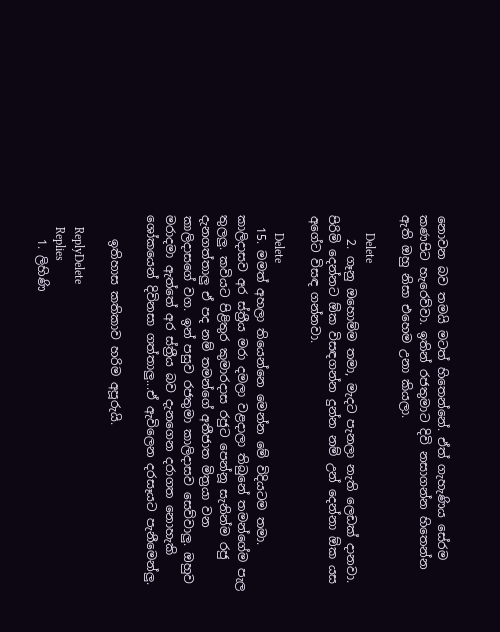නොවන බව තමයි මටත් හිතෙන්නේ. ඒත් ගැහැණිය සේරම කණපිට හැරෙව්වා. ඉතින් රජතුමාට දිවි නසාගන්න හිතෙන්න ඇති ඔහු නිසා එහෙම උනා කියලා.

      Delete
    2. ගෑනු ඔහොම්ම තමා, මැදට පැනලා නැති ලෙඩක් දානවා. පිරිමි දෙන්නට ඕක විසඳගන්න දුන්න නම් උන් දෙන්නා ඕක යස අගේට විසඳ ගන්නවා.

      Delete
  15. මමත් අහලා තියෙන්නෙ මෙන්න මේ විදියටම තමා. කාලිදාසව අර ස්ත්‍රීය මරා දමලා වළදාලා තිබුනේ තමන්ගේම පැල තුලලු. කවියට පිළිතුර කුමාරදාස රජුට පෙන්නූ සැනින්ම රජු දැනගත්තාලු ඒ පද නම් තමන්ගේ අතීජාත මිත්‍රයා වන කාලිදාසගේ වග. ඉන් පසුව රජතුමා කාලිදාසව සෙව්වාලු. ඔහුව මරාදමා ඇත්තේ අර ස්ත්‍රීය බව දැනගෙන දරාගත නොහැකි ශෝකයෙන් දිවිනසා ගත්තාලු...ඒ ඇවිලෙන දරසෑයට පැනීමෙන්ලු.

    ඉතිහාස කතිකාව හරිම අපූරුයි.

    ReplyDelete
    Replies
    1. ලිහිණි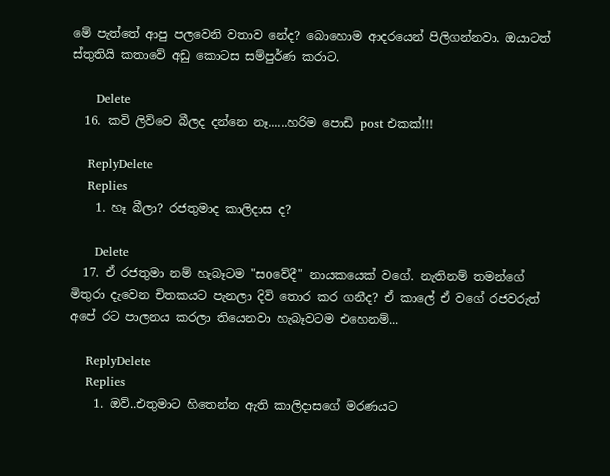මේ පැත්තේ ආපු පලවෙනි වතාව නේද? බොහොම ආදරයෙන් පිලිගන්නවා. ඔයාටත් ස්තුතියි කතාවේ අඩු කොටස සම්පුර්ණ කරාට.

      Delete
  16. කවි ලිව්වෙ බීලද දන්නෙ නෑ......හරිම පොඩි post එකක්!!!

    ReplyDelete
    Replies
    1. හෑ බීලා? රජතුමාද කාලිදාස ද?

      Delete
  17. ඒ රජතුමා නම් හැබෑටම "සoවේදී" නායකයෙක් වගේ. නැතිනම් තමන්ගේ මිතුරා දැවෙන චිතකයට පැනලා දිවි තොර කර ගනීද? ඒ කාලේ ඒ වගේ රජවරුත් අපේ රට පාලනය කරලා තියෙනවා හැබෑවටම එහෙනම්...

    ReplyDelete
    Replies
    1. ඔව්..එතුමාට හිතෙන්න ඇති කාලිදාසගේ මරණයට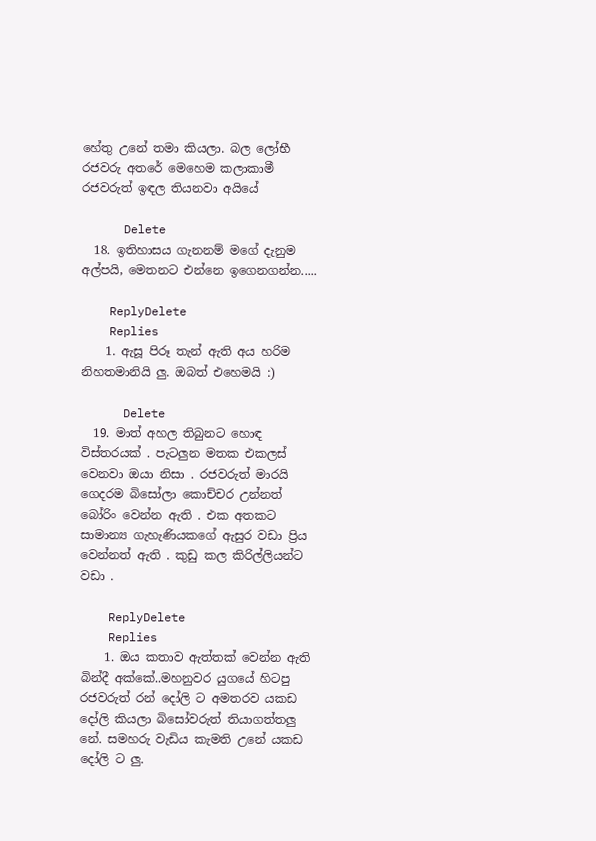හේතු උනේ තමා කියලා. බල ලෝභී රජවරු අතරේ මෙහෙම කලාකාමී රජවරුත් ඉඳල තියනවා අයියේ

      Delete
  18. ඉතිහාසය ගැනනම් මගේ දැනුම අල්පයි, මෙතනට එන්නෙ ඉගෙනගන්න.....

    ReplyDelete
    Replies
    1. ඇසූ පිරූ තැන් ඇති අය හරිම නිහතමානියි ලු. ඔබත් එහෙමයි :)

      Delete
  19. මාත් අහල තිබුනට හොඳ විස්තරයක් . පැටලුන මතක එකලස් වෙනවා ඔයා නිසා . රජවරුත් මාරයි ගෙදරම බිසෝලා කොච්චර උන්නත් බෝරිං වෙන්න ඇති . එක අතකට සාමාන්‍ය ගැහැණියකගේ ඇසුර වඩා ප්‍රිය වෙන්නත් ඇති . කුඩු කල කිරිල්ලියන්ට වඩා .

    ReplyDelete
    Replies
    1. ඔය කතාව ඇත්තක් වෙන්න ඇති බින්දී අක්කේ..මහනුවර යුගයේ හිටපු රජවරුත් රන් දෝලි ට අමතරව යකඩ දෝලි කියලා බිසෝවරුත් තියාගත්තලු නේ. සමහරු වැඩිය කැමති උනේ යකඩ දෝලි ට ලු.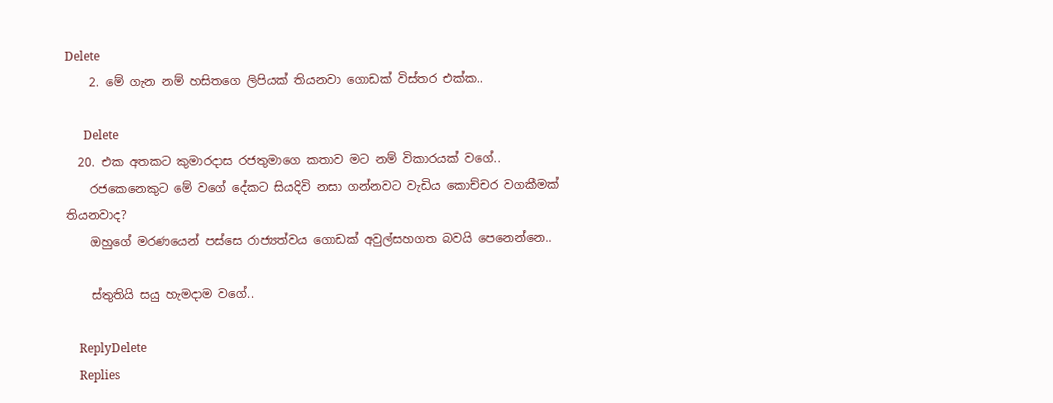Delete
    2. මේ ගැන නම් හසිතගෙ ලිපියක් තියනවා ගොඩක් විස්තර එක්ක..

      Delete
  20. එක අතකට කුමාරදාස රජතුමාගෙ කතාව මට නම් විකාරයක් වගේ..
    රජකෙනෙකුට මේ වගේ දේකට සියදිවි නසා ගන්නවට වැඩිය කොච්චර වගකීමක් තියනවාද?
    ඔහුගේ මරණයෙන් පස්සෙ රාජ්‍යත්වය ගොඩක් අවුල්සහගත බවයි පෙනෙන්නෙ..

    ස්තුතියි සයු හැමදාම වගේ..

    ReplyDelete
    Replies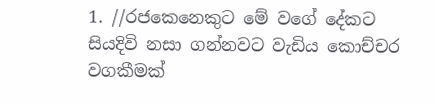1. //රජකෙනෙකුට මේ වගේ දේකට සියදිවි නසා ගන්නවට වැඩිය කොච්චර වගකීමක්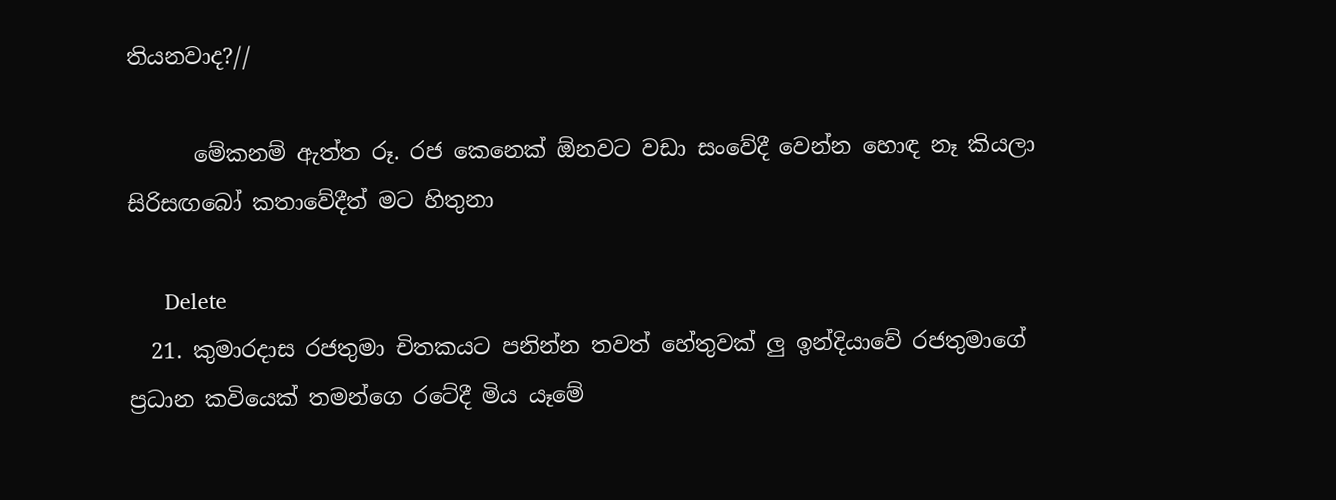තියනවාද?//

      මේකනම් ඇත්ත රූ. රජ කෙනෙක් ඕනවට වඩා සංවේදී වෙන්න හොඳ නෑ කියලා සිරිසඟබෝ කතාවේදීත් මට හිතුනා

      Delete
  21. කුමාරදාස රජතුමා චිතකයට පනින්න තවත් හේතුවක් ලු ඉන්දියාවේ රජතුමාගේ ප්‍රධාන කවියෙක් තමන්ගෙ රටේදී මිය යෑමේ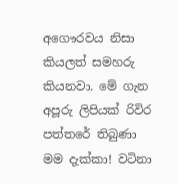අගෞරවය නිසා කියලත් සමහරු කියනවා. මේ ගැන අපූරු ලිපියක් රිවිර පත්තරේ තිබුණා මම දැක්කා! වටිනා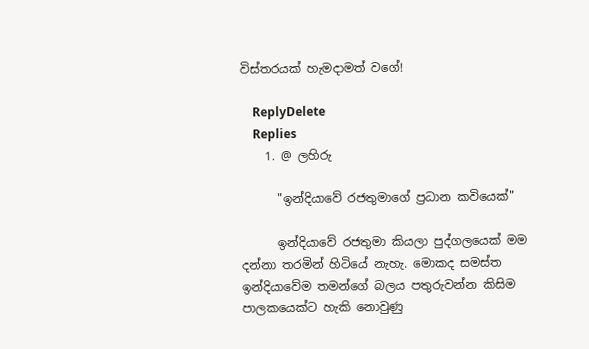විස්තරයක් හැමදාමත් වගේ!

    ReplyDelete
    Replies
    1. @ ලහිරු

      "ඉන්දියාවේ රජතුමාගේ ප්‍රධාන කවියෙක්"

      ඉන්දියාවේ රජතුමා කියලා පුද්ගලයෙක් මම දන්නා තරමින් හිටියේ නැහැ. මොකද සමස්ත ඉන්දියාවේම තමන්ගේ බලය පතුරුවන්න කිසිම පාලකයෙක්ට හැකි නොවුණු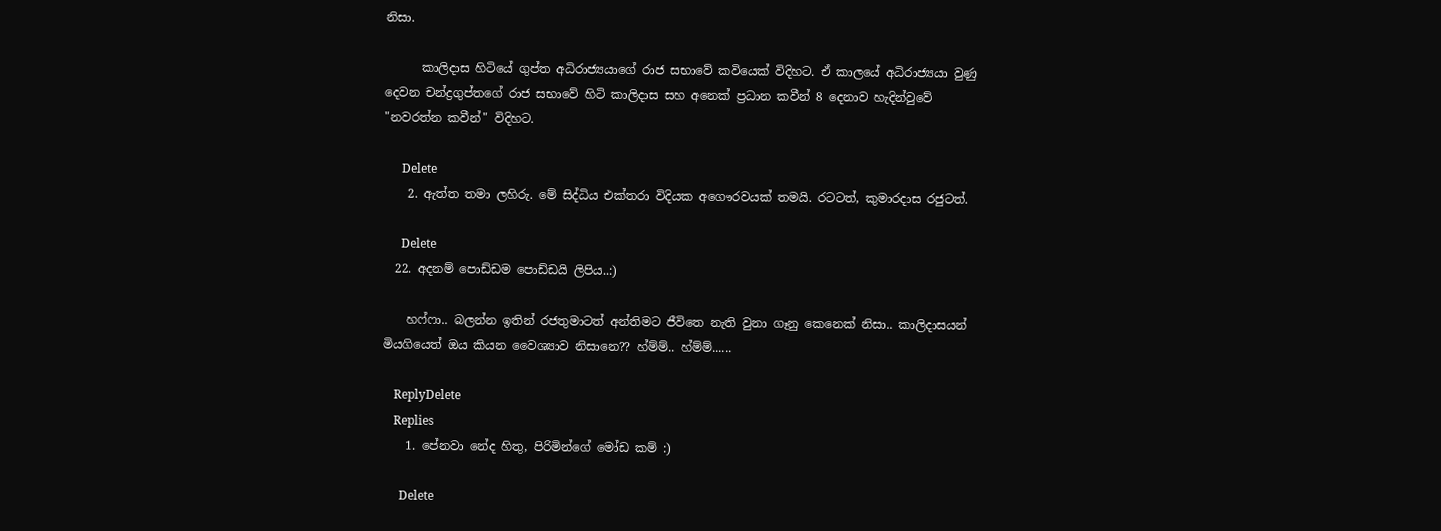නිසා.

      කාලිදාස හිටියේ ගුප්ත අධිරාජ්‍යයාගේ රාජ සභාවේ කවියෙක් විදිහට. ඒ කාලයේ අධිරාජ්‍යයා වුණු දෙවන චන්ද්‍රගුප්තගේ රාජ සභාවේ හිටි කාලිදාස සහ අනෙක් ප්‍රධාන කවීන් 8 දෙනාව හැදින්වුවේ "නවරත්න කවීන්" විදිහට.

      Delete
    2. ඇත්ත තමා ලහිරු. මේ සිද්ධිය එක්තරා විදියක අගෞරවයක් තමයි. රටටත්, කුමාරදාස රජුටත්.

      Delete
  22. අදනම් පොඩ්ඩම පොඩ්ඩයි ලිපිය..:)

    හෆ්ෆා.. බලන්න ඉතින් රජතුමාටත් අන්තිමට ජීවිතෙ නැති වුනා ගෑනු කෙනෙක් නිසා.. කාලිදාසයන් මියගියෙත් ඔය කියන වෛශ්‍යාව නිසානෙ?? හ්ම්ම්.. හ්ම්ම්......

    ReplyDelete
    Replies
    1. පේනවා නේද හිතු, පිරිමින්ගේ මෝඩ කම් :)

      Delete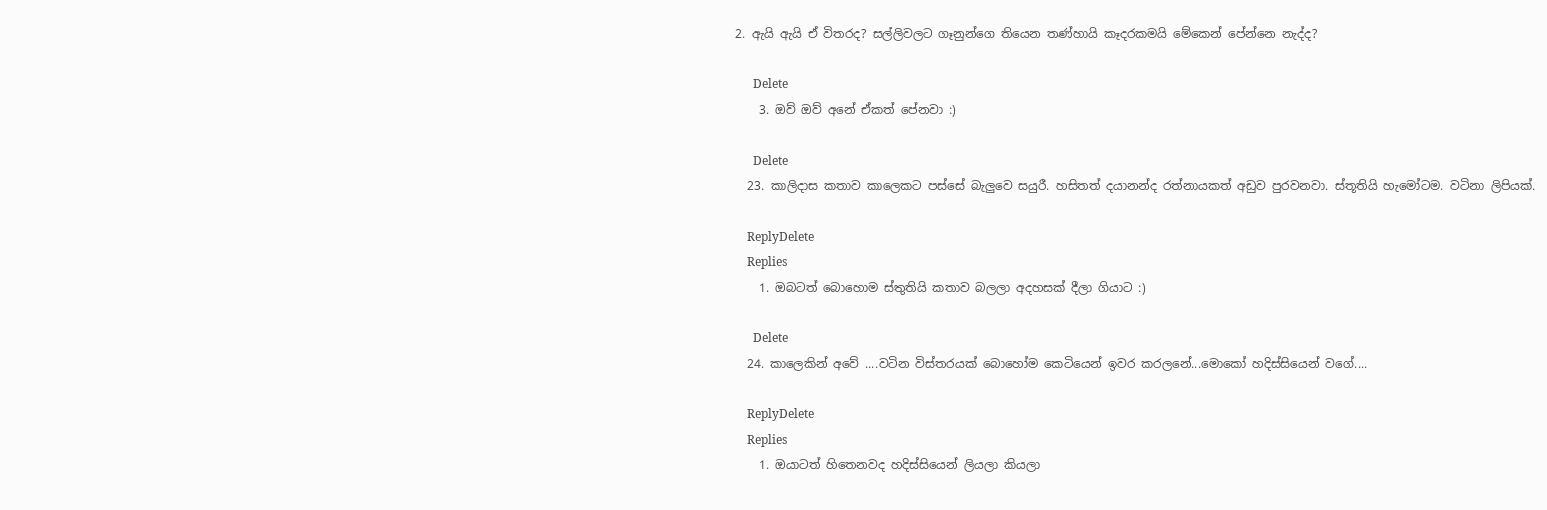2. ඇයි ඇයි ඒ විතරද? සල්ලිවලට ගෑනුන්ගෙ තියෙන තණ්හායි කෑදරකමයි මේකෙන් පේන්නෙ නැද්ද?

      Delete
    3. ඔව් ඔව් අනේ ඒකත් පේනවා :)

      Delete
  23. කාලිදාස කතාව කාලෙකට පස්සේ බැලුවෙ සයුරී. හසිතත් දයානන්ද රත්නායකත් අඩුව පුරවනවා. ස්තූතියි හැමෝටම. වටිනා ලිපියක්.

    ReplyDelete
    Replies
    1. ඔබටත් බොහොම ස්තුතියි කතාව බලලා අදහසක් දීලා ගියාට :)

      Delete
  24. කාලෙකින් අවේ ....වටින විස්තරයක් බොහෝම කෙටියෙන් ඉවර කරලනේ...මොකෝ හදිස්සියෙන් වගේ....

    ReplyDelete
    Replies
    1. ඔයාටත් හිතෙනවද හදිස්සියෙන් ලියලා කියලා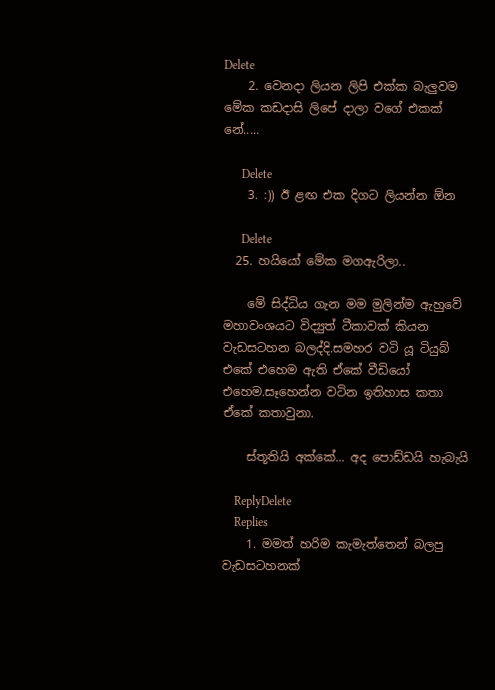Delete
    2. වෙනදා ලියන ලිපි එක්ක බැලුවම මේක කඩදාසි ලිපේ දාලා වගේ එකක් නේ.....

      Delete
    3. :)) ඊ ළඟ එක දිගට ලියන්න ඕන

      Delete
  25. හයියෝ මේක මගඇරිලා..

    මේ සිද්ධිය ගැන මම මුලින්ම ඇහුවේ මහාවංශයට විද්‍යුත් ටීකාවක් කියන වැඩසටහන බලද්දි.සමහර වටි යූ ටියුබ් එකේ එහෙම ඇති ඒකේ වීඩියෝ එහෙම.සෑහෙන්න වටින ඉතිහාස කතා ඒකේ කතාවුනා.

    ස්තූතියි අක්කේ... අද පොඩ්ඩයි හැබැයි

    ReplyDelete
    Replies
    1. මමත් හරිම කැමැත්තෙන් බලපු වැඩසටහනක්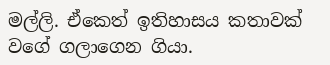මල්ලි. ඒකෙත් ඉතිහාසය කතාවක් වගේ ගලාගෙන ගියා.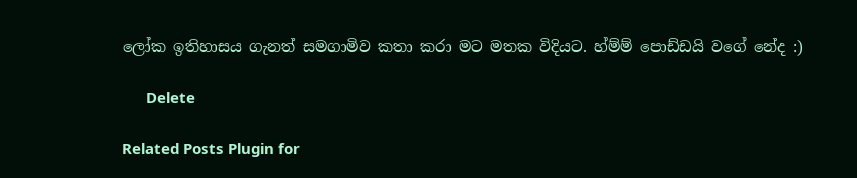ලෝක ඉතිහාසය ගැනත් සමගාමිව කතා කරා මට මතක විදියට. හ්ම්ම් පොඩ්ඩයි වගේ නේද :)

      Delete

Related Posts Plugin for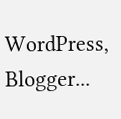WordPress, Blogger...